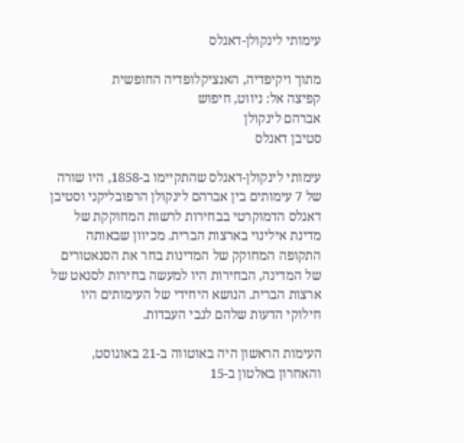עימותי לינקולן-דאגלס

מתוך ויקיפדיה, האנציקלופדיה החופשית
קפיצה אל: ניווט, חיפוש
אברהם לינקולן
סטיבן דאגלס

עימותי לינקולן-דאגלס שהתקיימו ב-1858, היו שורה של 7 עימותים בין אברהם לינקולן הרפובליקני וסטיבן דאגלס הדמוקרטי בבחירות לרשות המחוקקת של מדינת אילינוי בארצות הברית. מכיוון שבאותה התקופה המחוקק של המדינות בחר את הסנאטורים של המדינה, הבחירות היו למעשה בחירות לסנאט של ארצות הברית. הנושא היחידי של העימותים היו חילוקי הדעות שלהם לגבי העבדות.

העימות הראשון היה באוטווה ב-21 באוגוסט, והאחרון באלטון ב-15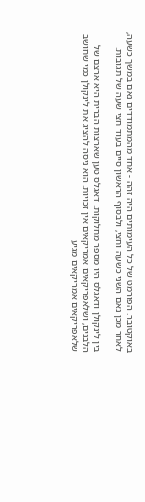באוקטובר. הפורמט של כל העימותים היה זהה - אחד מהמתמודדים נאם במשך כשעה, לאחר מכן נאם השני כשעה וחצי, ולבסוף הראשון סיים בעוד חצי שעה של תגובות.

בין לינקולן ודאגלס היו מספר מחלוקות. דאגלס טען שארצות הברית היא ארצם של הלבנים, ושלאפריקאים אמריקאים אין זכויות. הוא ניסה להציג את לינקולן כמי שחושב שלאפריקאים אמריקאים מגיע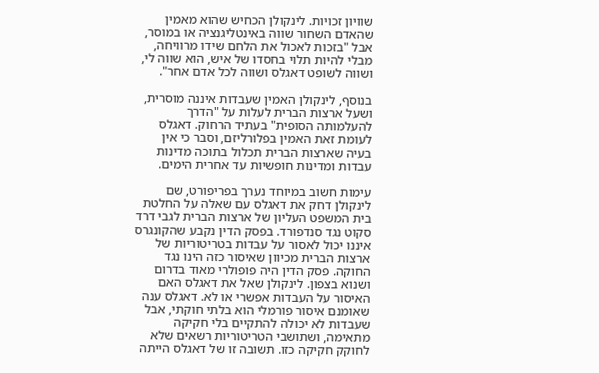שוויון זכויות. לינקולן הכחיש שהוא מאמין שהאדם השחור שווה באינטליגנציה או במוסר, אבל "בזכות לאכול את הלחם שידו מרוויחה, מבלי להיות תלוי בחסדו של איש, הוא שווה לי, ושווה לשופט דאגלס ושווה לכל אדם אחר".

בנוסף, לינקולן האמין שעבדות איננה מוסרית, ושעל ארצות הברית לעלות על "הדרך להעלמותה הסופית" בעתיד הרחוק. דאגלס לעומת זאת האמין בפלורליזם, וסבר כי אין בעיה שארצות הברית תכלול בתוכה מדינות עבדות ומדינות חופשיות עד אחרית הימים.

עימות חשוב במיוחד נערך בפריפורט, שם לינקולן דחק את דאגלס עם שאלה על החלטת בית המשפט העליון של ארצות הברית לגבי דרד סקוט נגד סנדפורד. בפסק הדין נקבע שהקונגרס איננו יכול לאסור על עבדות בטריטוריות של ארצות הברית מכיוון שאיסור כזה הינו נגד החוקה. פסק הדין היה פופולרי מאוד בדרום ושנוא בצפון. לינקולן שאל את דאגלס האם האיסור על העבדות אפשרי או לא. דאגלס ענה שאומנם איסור פורמלי הוא בלתי חוקתי, אבל שעבדות לא יכולה להתקיים בלי חקיקה מתאימה, ושתושבי הטריטוריות רשאים שלא לחוקק חקיקה כזו. תשובה זו של דאגלס הייתה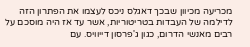מכריעה מכיוון שבכך דאגלס ניכס לעצמו את הפתרון הזה לדילמה של העבדות בטריטוריות, אשר עד אז היה מוסכם על רבים מאנשי הדרום, כגון ג'פרסון דייוויס. עם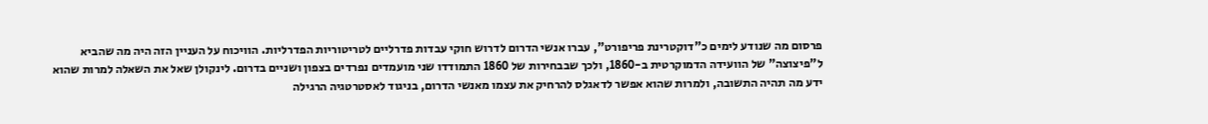פרסום מה שנודע לימים כ"דוקטרינת פריפורט", עברו אנשי הדרום לדרוש חוקי עבדות פדרליים לטריטוריות הפדרליות. הוויכוח על העניין הזה היה מה שהביא ל"פיצוצה" של הוועידה הדמוקרטית ב-1860, ולכך שבבחירות של 1860 התמודדו שני מועמדים נפרדים בצפון ושניים בדרום. לינקולן שאל את השאלה למרות שהוא ידע מה תהיה התשובה, ולמרות שהוא אפשר לדאגלס להרחיק את עצמו מאנשי הדרום, בניגוד לאסטרטגיה הרגילה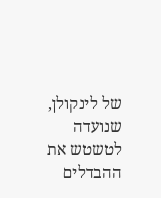של לינקולן, שנועדה לטשטש את ההבדלים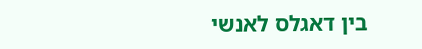בין דאגלס לאנשי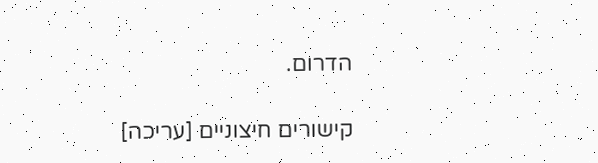הדרום.

קישורים חיצוניים [עריכה]